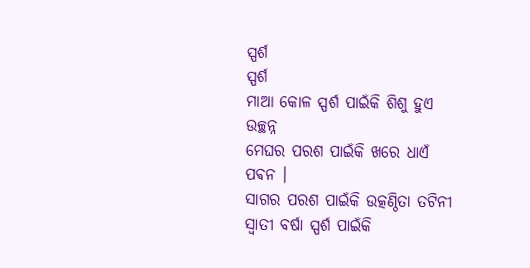ସ୍ପର୍ଶ
ସ୍ପର୍ଶ
ମାଆ କୋଳ ସ୍ପର୍ଶ ପାଇଁକି ଶିଶୁ ହୁଏ ଉଚ୍ଛନ୍ନ
ମେଘର ପରଶ ପାଇଁକି ଖରେ ଧାଏଁ ପଵନ ।
ସାଗର ପରଶ ପାଇଁକି ଉତ୍କଣ୍ଠିତା ତଟିନୀ
ସ୍ୱାତୀ ବର୍ଷା ସ୍ପର୍ଶ ପାଇଁକି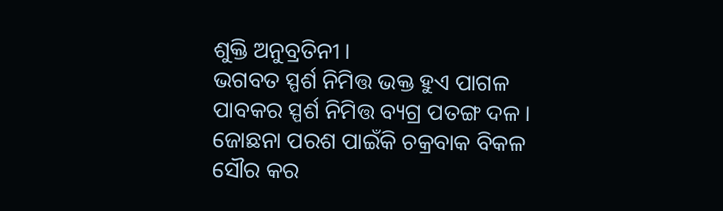ଶୁକ୍ତି ଅନୁବ୍ରତିନୀ ।
ଭଗବତ ସ୍ପର୍ଶ ନିମିତ୍ତ ଭକ୍ତ ହୁଏ ପାଗଳ
ପାବକର ସ୍ପର୍ଶ ନିମିତ୍ତ ବ୍ୟଗ୍ର ପତଙ୍ଗ ଦଳ ।
ଜୋଛନା ପରଶ ପାଇଁକି ଚକ୍ରବାକ ବିକଳ
ସୌର କର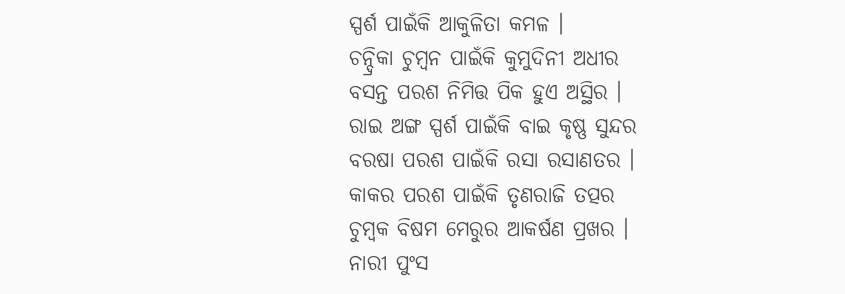ସ୍ପର୍ଶ ପାଇଁକି ଆକୁଳିତା କମଳ ।
ଚନ୍ଦ୍ରିକା ଚୁମ୍ବନ ପାଇଁକି କୁମୁଦିନୀ ଅଧୀର
ବସନ୍ତ ପରଶ ନିମିତ୍ତ ପିକ ହୁଏ ଅସ୍ଥିର ।
ରାଇ ଅଙ୍ଗ ସ୍ପର୍ଶ ପାଇଁକି ବାଇ କୃଷ୍ଣ ସୁନ୍ଦର
ବରଷା ପରଶ ପାଇଁକି ରସା ରସାଣତର ।
କାକର ପରଶ ପାଇଁକି ତୃଣରାଜି ତତ୍ପର
ଚୁମ୍ବକ ବିଷମ ମେରୁର ଆକର୍ଷଣ ପ୍ରଖର ।
ନାରୀ ପୁଂସ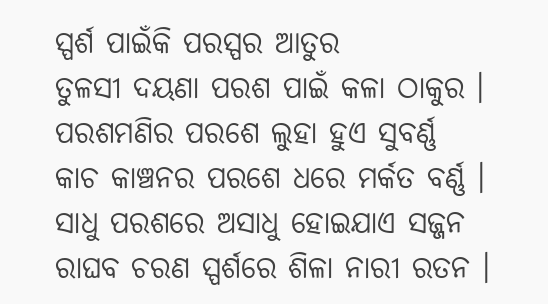ସ୍ପର୍ଶ ପାଇଁକି ପରସ୍ପର ଆତୁର
ତୁଳସୀ ଦୟଣା ପରଶ ପାଇଁ କଳା ଠାକୁର ।
ପରଶମଣିର ପରଶେ ଲୁହା ହୁଏ ସୁବର୍ଣ୍ଣ
କାଚ କାଞ୍ଚନର ପରଶେ ଧରେ ମର୍କତ ବର୍ଣ୍ଣ ।
ସାଧୁ ପରଶରେ ଅସାଧୁ ହୋଇଯାଏ ସଜ୍ଜନ
ରାଘବ ଚରଣ ସ୍ପର୍ଶରେ ଶିଳା ନାରୀ ରତନ ।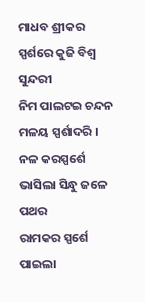ମାଧବ ଶ୍ରୀକର ସ୍ପର୍ଶରେ କୁଜି ବିଶ୍ୱ ସୁନ୍ଦରୀ
ନିମ ପାଲଟଇ ଚନ୍ଦନ ମଳୟ ସ୍ପର୍ଶାଦରି ।
ନଳ କରସ୍ପର୍ଶେ ଭାସିଲା ସିନ୍ଧୁ ଜଳେ ପଥର
ରାମକର ସ୍ପର୍ଶେ ପାଇଲା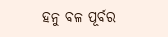ହନୁ ବଳ ପୂର୍ବର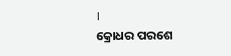।
କ୍ରୋଧର ପରଶେ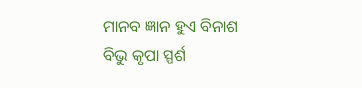ମାନବ ଜ୍ଞାନ ହୁଏ ବିନାଶ
ବିଭୁ କୃପା ସ୍ପର୍ଶ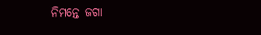ନିମନ୍ତେ ଜଗା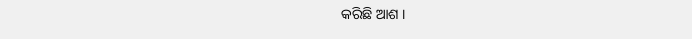କରିଛି ଆଶ ।